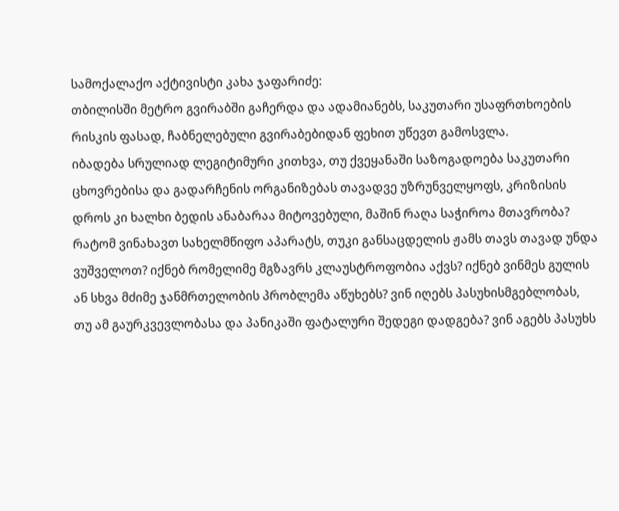სამოქალაქო აქტივისტი კახა ჯაფარიძე:
თბილისში მეტრო გვირაბში გაჩერდა და ადამიანებს, საკუთარი უსაფრთხოების რისკის ფასად, ჩაბნელებული გვირაბებიდან ფეხით უწევთ გამოსვლა.
იბადება სრულიად ლეგიტიმური კითხვა, თუ ქვეყანაში საზოგადოება საკუთარი ცხოვრებისა და გადარჩენის ორგანიზებას თავადვე უზრუნველყოფს, კრიზისის დროს კი ხალხი ბედის ანაბარაა მიტოვებული, მაშინ რაღა საჭიროა მთავრობა? რატომ ვინახავთ სახელმწიფო აპარატს, თუკი განსაცდელის ჟამს თავს თავად უნდა ვუშველოთ? იქნებ რომელიმე მგზავრს კლაუსტროფობია აქვს? იქნებ ვინმეს გულის ან სხვა მძიმე ჯანმრთელობის პრობლემა აწუხებს? ვინ იღებს პასუხისმგებლობას, თუ ამ გაურკვევლობასა და პანიკაში ფატალური შედეგი დადგება? ვინ აგებს პასუხს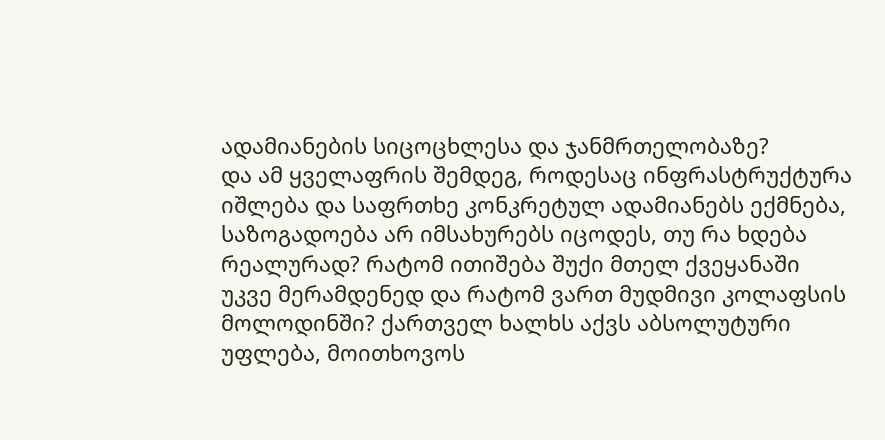ადამიანების სიცოცხლესა და ჯანმრთელობაზე?
და ამ ყველაფრის შემდეგ, როდესაც ინფრასტრუქტურა იშლება და საფრთხე კონკრეტულ ადამიანებს ექმნება, საზოგადოება არ იმსახურებს იცოდეს, თუ რა ხდება რეალურად? რატომ ითიშება შუქი მთელ ქვეყანაში უკვე მერამდენედ და რატომ ვართ მუდმივი კოლაფსის მოლოდინში? ქართველ ხალხს აქვს აბსოლუტური უფლება, მოითხოვოს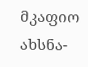მკაფიო ახსნა-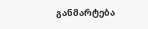განმარტება